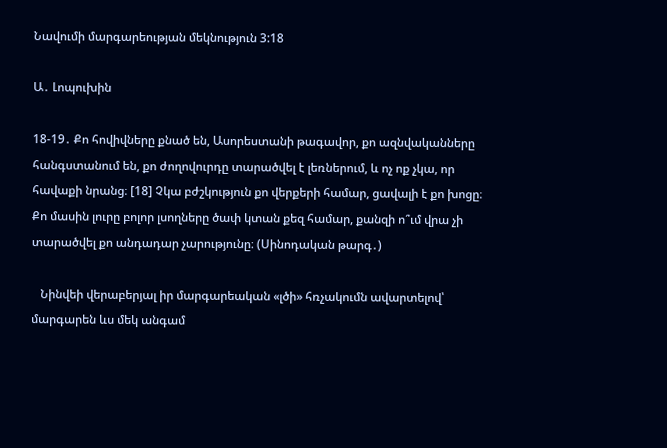Նավումի մարգարեության մեկնություն 3:18

Ա․ Լոպուխին

18-19․ Քո հովիվները քնած են, Ասորեստանի թագավոր, քո ազնվականները հանգստանում են, քո ժողովուրդը տարածվել է լեռներում, և ոչ ոք չկա, որ հավաքի նրանց։ [18] Չկա բժշկություն քո վերքերի համար, ցավալի է քո խոցը։ Քո մասին լուրը բոլոր լսողները ծափ կտան քեզ համար, քանզի ո՞ւմ վրա չի տարածվել քո անդադար չարությունը։ (Սինոդական թարգ․)

   Նինվեի վերաբերյալ իր մարգարեական «լծի» հռչակումն ավարտելով՝ մարգարեն ևս մեկ անգամ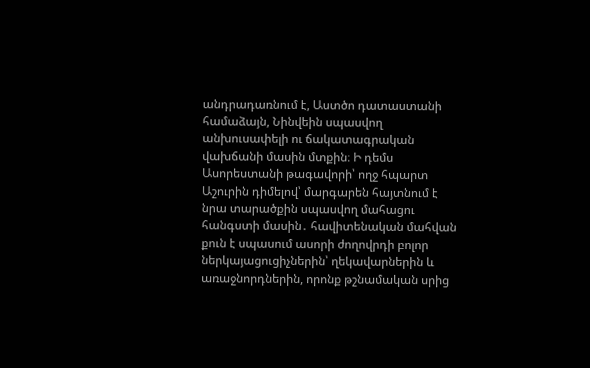անդրադառնում է, Աստծո դատաստանի համաձայն, Նինվեին սպասվող անխուսափելի ու ճակատագրական վախճանի մասին մտքին։ Ի դեմս Ասորեստանի թագավորի՝ ողջ հպարտ Աշուրին դիմելով՝ մարգարեն հայտնում է նրա տարածքին սպասվող մահացու հանգստի մասին․ հավիտենական մահվան քուն է սպասում ասորի ժողովրդի բոլոր ներկայացուցիչներին՝ ղեկավարներին և առաջնորդներին, որոնք թշնամական սրից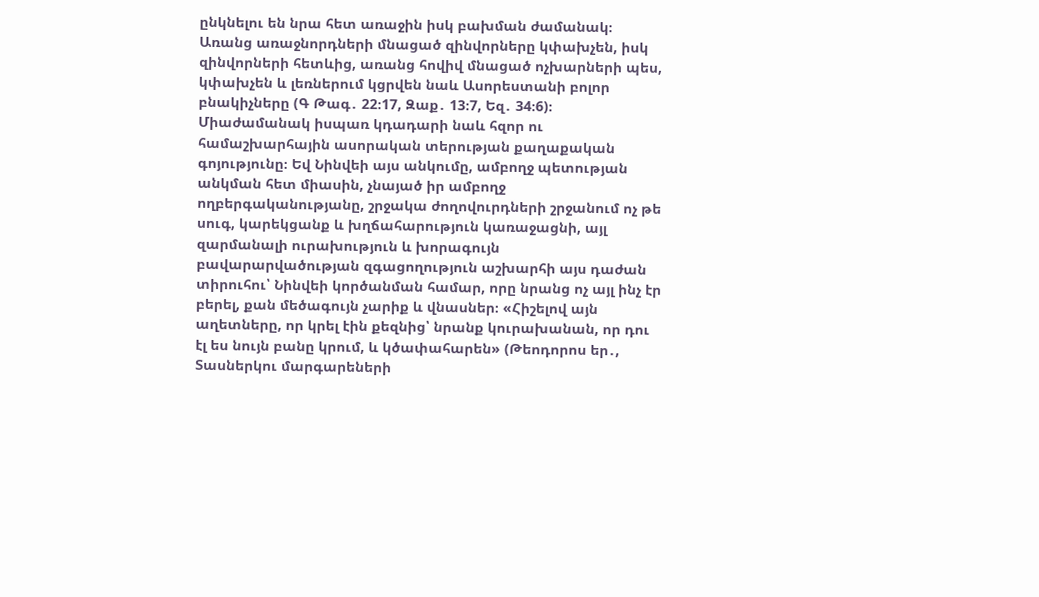ընկնելու են նրա հետ առաջին իսկ բախման ժամանակ։ Առանց առաջնորդների մնացած զինվորները կփախչեն, իսկ զինվորների հետևից, առանց հովիվ մնացած ոչխարների պես, կփախչեն և լեռներում կցրվեն նաև Ասորեստանի բոլոր բնակիչները (Գ Թագ․ 22։17, Զաք․ 13։7, Եզ․ 34։6)։ Միաժամանակ իսպառ կդադարի նաև հզոր ու համաշխարհային ասորական տերության քաղաքական գոյությունը։ Եվ Նինվեի այս անկումը, ամբողջ պետության անկման հետ միասին, չնայած իր ամբողջ ողբերգականությանը, շրջակա ժողովուրդների շրջանում ոչ թե սուգ, կարեկցանք և խղճահարություն կառաջացնի, այլ զարմանալի ուրախություն և խորագույն բավարարվածության զգացողություն աշխարհի այս դաժան տիրուհու՝ Նինվեի կործանման համար, որը նրանց ոչ այլ ինչ էր բերել, քան մեծագույն չարիք և վնասներ։ «Հիշելով այն աղետները, որ կրել էին քեզնից՝ նրանք կուրախանան, որ դու էլ ես նույն բանը կրում, և կծափահարեն» (Թեոդորոս եր․, Տասներկու մարգարեների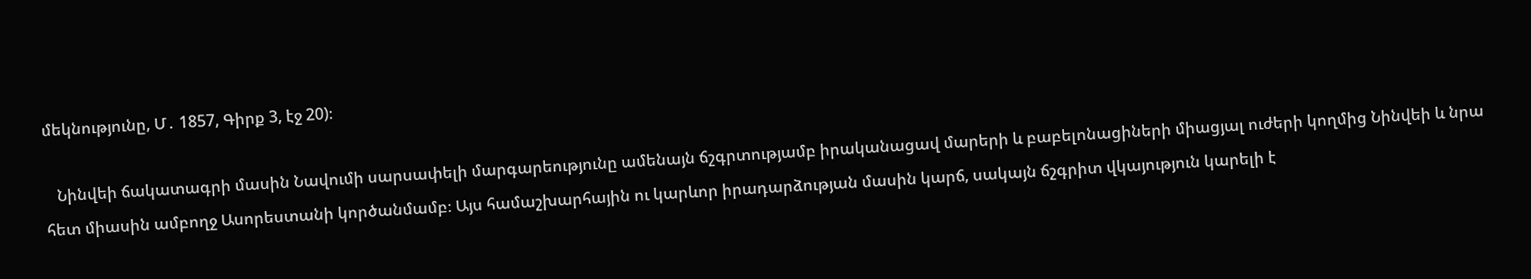մեկնությունը, Մ․ 1857, Գիրք 3, էջ 20)։

   Նինվեի ճակատագրի մասին Նավումի սարսափելի մարգարեությունը ամենայն ճշգրտությամբ իրականացավ մարերի և բաբելոնացիների միացյալ ուժերի կողմից Նինվեի և նրա հետ միասին ամբողջ Ասորեստանի կործանմամբ։ Այս համաշխարհային ու կարևոր իրադարձության մասին կարճ, սակայն ճշգրիտ վկայություն կարելի է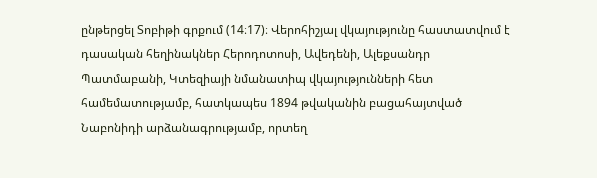ընթերցել Տոբիթի գրքում (14։17)։ Վերոհիշյալ վկայությունը հաստատվում է դասական հեղինակներ Հերոդոտոսի, Ավեդենի, Ալեքսանդր Պատմաբանի, Կտեզիայի նմանատիպ վկայությունների հետ համեմատությամբ, հատկապես 1894 թվականին բացահայտված Նաբոնիդի արձանագրությամբ, որտեղ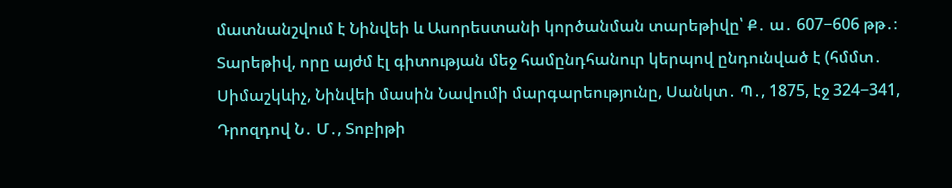մատնանշվում է Նինվեի և Ասորեստանի կործանման տարեթիվը՝ Ք․ ա․ 607−606 թթ․։ Տարեթիվ, որը այժմ էլ գիտության մեջ համընդհանուր կերպով ընդունված է (հմմտ․ Սիմաշկևիչ, Նինվեի մասին Նավումի մարգարեությունը, Սանկտ․ Պ․, 1875, էջ 324−341, Դրոզդով Ն․ Մ․, Տոբիթի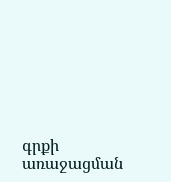գրքի առաջացման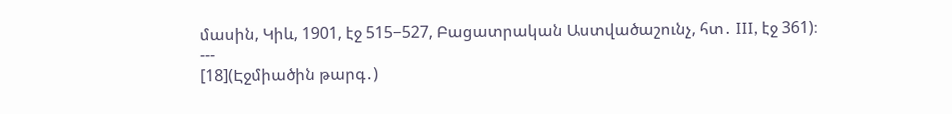մասին, Կիև, 1901, էջ 515−527, Բացատրական Աստվածաշունչ, հտ․ III, էջ 361)։
---
[18](Էջմիածին թարգ․)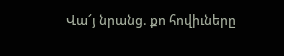Վա՜յ նրանց. քո հովիւները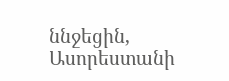ննջեցին, Ասորեստանի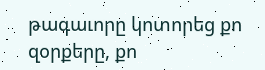թագաւորը կոտորեց քո զօրքերը, քո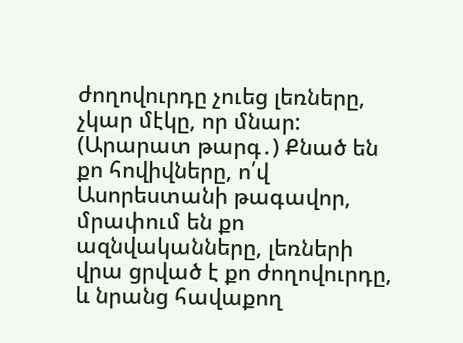ժողովուրդը չուեց լեռները, չկար մէկը, որ մնար:
(Արարատ թարգ․) Քնած են քո հովիվները, ո՛վ Ասորեստանի թագավոր, մրափում են քո ազնվականները, լեռների վրա ցրված է քո ժողովուրդը, և նրանց հավաքող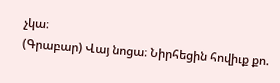չկա։
(Գրաբար) Վայ նոցա։ Նիրհեցին հովիւք քո.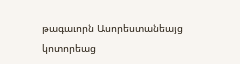թագաւորն Ասորեստանեայց կոտորեաց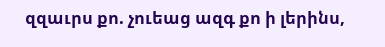զզաւրս քո. չուեաց ազգ քո ի լերինս,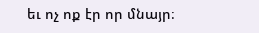եւ ոչ ոք էր որ մնայր։